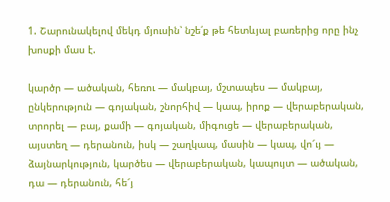1. Շարունակելով մեկդ մյուսին՝ նշե՛ք թե հետևյալ բառերից որը ինչ խոսքի մաս է.

կարծր — ածական, հեռու — մակբայ, մշտապես — մակբայ, ընկերություն — գոյական, շնորհիվ — կապ, իրոք — վերաբերական, տրորել — բայ, քամի — գոյական, միգուցե — վերաբերական, այստեղ — դերանուն, իսկ — շաղկապ, մասին — կապ, վո՜ւյ — ձայնարկություն, կարծես — վերաբերական, կապույտ — ածական, դա — դերանուն, հե՜յ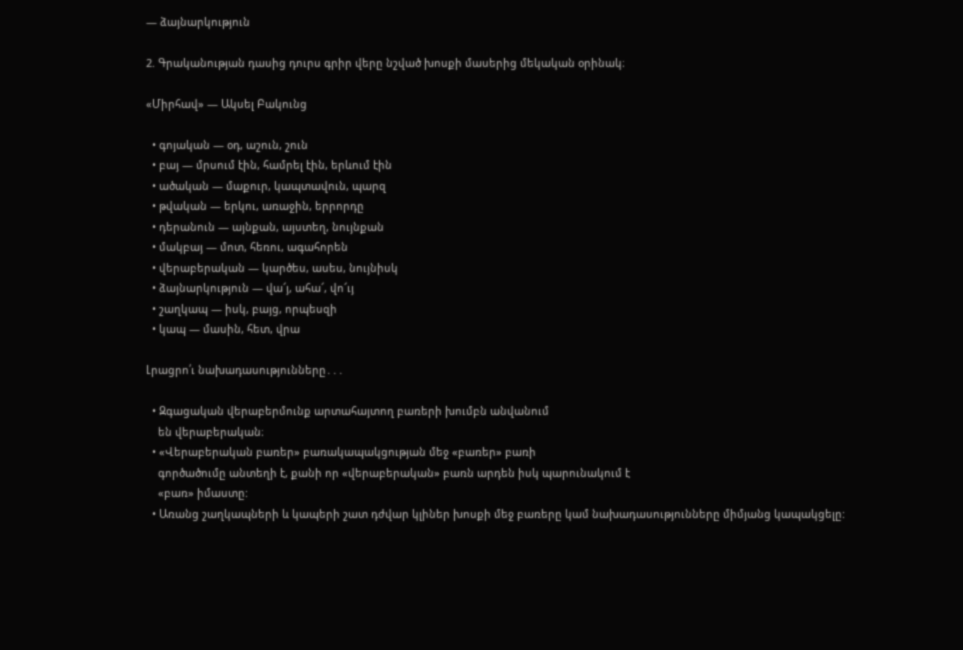— ձայնարկություն

2. Գրականության դասից դուրս գրիր վերը նշված խոսքի մասերից մեկական օրինակ։

«Միրհավ» — Ակսել Բակունց

  • գոյական — օդ, աշուն, շուն
  • բայ — մրսում էին, համրել էին, երևում էին
  • ածական — մաքուր, կապտավուն, պարզ
  • թվական — երկու, առաջին, երրորդը
  • դերանուն — այնքան, այստեղ, նույնքան
  • մակբայ — մոտ, հեռու, ագահորեն
  • վերաբերական — կարծես, ասես, նույնիսկ
  • ձայնարկություն — վա՜յ, ահա՜, վո՜ւյ
  • շաղկապ — իսկ, բայց, որպեսզի
  • կապ — մասին, հետ, վրա

Լրացրո՛ւ նախադասությունները․․․

  • Զգացական վերաբերմունք արտահայտող բառերի խումբն անվանում
    են վերաբերական։
  • «Վերաբերական բառեր» բառակապակցության մեջ «բառեր» բառի
    գործածումը անտեղի է, քանի որ «վերաբերական» բառն արդեն իսկ պարունակում է
    «բառ» իմաստը:
  • Առանց շաղկապների և կապերի շատ դժվար կլիներ խոսքի մեջ բառերը կամ նախադասությունները միմյանց կապակցելը: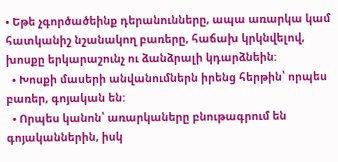• Եթե չգործածեինք դերանունները, ապա առարկա կամ հատկանիշ նշանակող բառերը, հաճախ կրկնվելով, խոսքը երկարաշունչ ու ձանձրալի կդարձնեին:
  • Խոսքի մասերի անվանումներն իրենց հերթին՝ որպես բառեր, գոյական են:
  • Որպես կանոն՝ առարկաները բնութագրում են գոյականներին, իսկ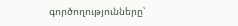գործողությունները՝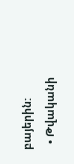բայերին:
  • Թվականի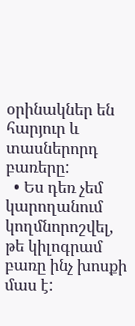օրինակներ են հարյուր և տասներորդ բառերը:
  • Ես դեռ չեմ կարողանում կողմնորոշվել, թե կիլոգրամ բառը ինչ խոսքի մաս է: